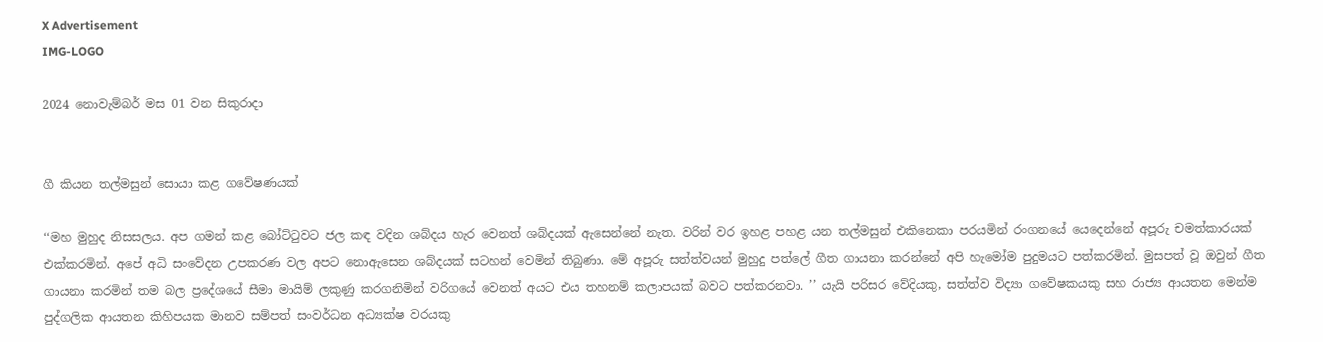X Advertisement
IMG-LOGO

2024 නොවැම්බර් මස 01 වන සිකුරාදා


ගී කියන තල්මසුන් සොයා කළ ගවේෂණයක්

‘‘මහ මුහුද නිසසලය. අප ගමන් කළ බෝට්ටුවට ජල කඳ වදින ශබ්දය හැර වෙනත් ශබ්දයක් ඇසෙන්නේ නැත. වරින් වර ඉහළ පහළ යන තල්මසුන් එකිනෙකා පරයමින් රංගනයේ යෙදෙන්නේ අපූරු චමත්කාරයක් එක්කරමින්. අපේ අධි සංවේදන උපකරණ වල අපට නොඇසෙන ශබ්දයක් සටහන් වෙමින් තිබුණා. මේ අපූරු සත්ත්වයන් මුහුදු පත්ලේ ගීත ගායනා කරන්නේ අපි හැමෝම පුදුමයට පත්කරමින්. මුසපත් වූ ඔවුන් ගීත ගායනා කරමින් තම බල ප්‍රදේශයේ සීමා මායිම් ලකුණු කරගනිමින් වරිගයේ වෙනත් අයට එය තහනම් කලාපයක් බවට පත්කරනවා. ’’ යැයි පරිසර වේදියකු, සත්ත්ව විද්‍යා ගවේෂකයකු සහ රාජ්‍ය ආයතන මෙන්ම පුද්ගලික ආයතන කිහිපයක මානව සම්පත් සංවර්ධන අධ්‍යක්ෂ වරයකු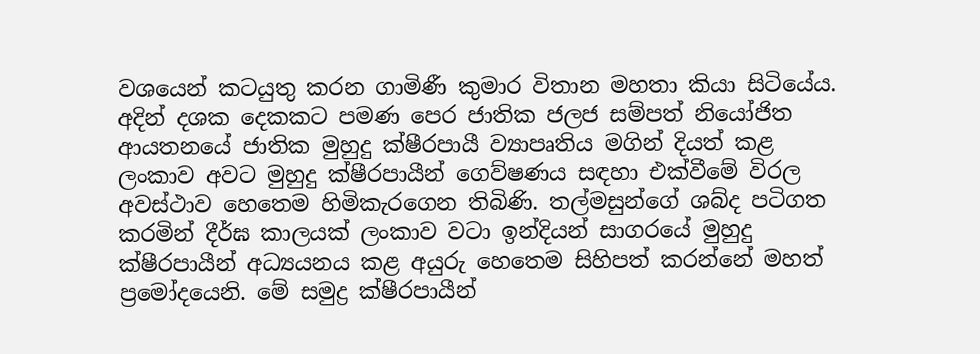වශයෙන් කටයුතු කරන ගාමිණී කුමාර විතාන මහතා කියා සිටියේය. අදින් දශක දෙකකට පමණ පෙර ජාතික ජලජ සම්පත් නියෝජිත ආයතනයේ ජාතික මුහුදු ක්ෂීරපායී ව්‍යාපෘතිය මගින් දියත් කළ ලංකාව අවට මුහුදු ක්ෂීරපායීන් ගෙව්ෂණය සඳහා එක්වීමේ විරල අවස්ථාව හෙතෙම හිමිකැරගෙන තිබිණි. තල්මසුන්ගේ ශබ්ද පටිගත කරමින් දීර්ඝ කාලයක් ලංකාව වටා ඉන්දියන් සාගරයේ මුහුදු ක්ෂීරපායීන් අධ්‍යයනය කළ අයුරු හෙතෙම සිහිපත් කරන්නේ මහත් ප්‍රමෝදයෙනි. මේ සමුද්‍ර ක්ෂීරපායීන්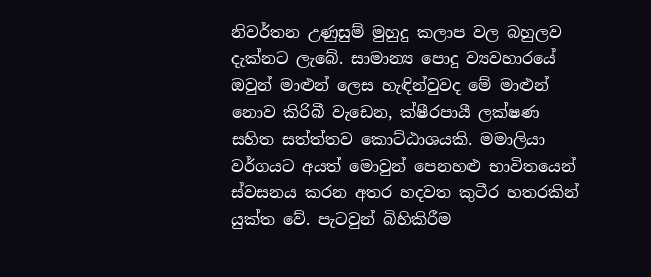නිවර්තන උණුසුම් මුහුදු කලාප වල බහුලව දැක්නට ලැබේ. සාමාන්‍ය පොදු ව්‍යවහාරයේ ඔවුන් මාළුන් ලෙස හැඳින්වුවද මේ මාළුන් නොව කිරිබී වැඩෙන, ක්ෂීරපායී ලක්ෂණ සහිත සත්ත්තව කොට්ඨාශයකි. මමාලියා වර්ගයට අයත් මොවුන් පෙනහළු භාවිතයෙන් ස්වසනය කරන අතර හදවත කුටීර හතරකින් යුක්ත වේ. පැටවුන් බිහිකිරීම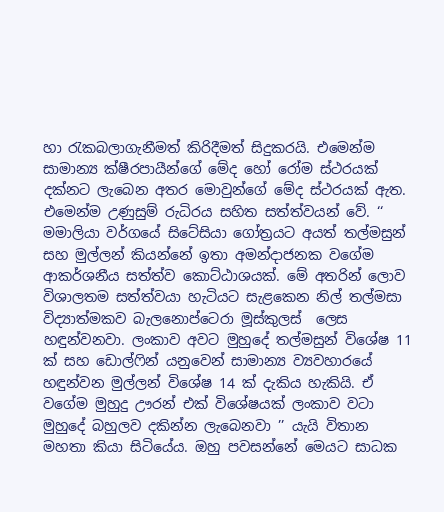හා රැකබලාගැනීමත් කිරිදීමත් සිදුකරයි. එමෙන්ම සාමාන්‍ය ක්ෂීරපායීන්ගේ මේද හෝ රෝම ස්ථරයක් දක්නට ලැබෙන අතර මොවුන්ගේ මේද ස්ථරයක් ඇත. එමෙන්ම උණුසුම් රුධිරය සහිත සත්ත්වයන් වේ. ‘‘ මමාලියා වර්ගයේ සිටේසියා ගෝත්‍රයට අයත් තල්මසුන් සහ මුල්ලන් කියන්නේ ඉතා අමන්දාජනක වගේම ආකර්ශනීය සත්ත්ව කොට්ඨාශයක්. මේ අතරින් ලොව විශාලතම සත්ත්වයා හැටියට සැළකෙන නිල් තල්මසා විද්‍යාත්මකව බැලනොප්ටෙරා මූස්කුලස්  ලෙස හඳුන්වනවා. ලංකාව අවට මුහුදේ තල්මසුන් විශේෂ 11 ක් සහ ඩොල්ෆින් යනුවෙන් සාමාන්‍ය ව්‍යවහාරයේ හඳුන්වන මුල්ලන් විශේෂ 14 ක් දැකිය හැකියි. ඒ වගේම මුහුදු ඌරන් එක් විශේෂයක් ලංකාව වටා මුහුදේ බහුලව දකින්න ලැබෙනවා ’’ යැයි විතාන මහතා කියා සිටියේය. ඔහු පවසන්නේ මෙයට සාධක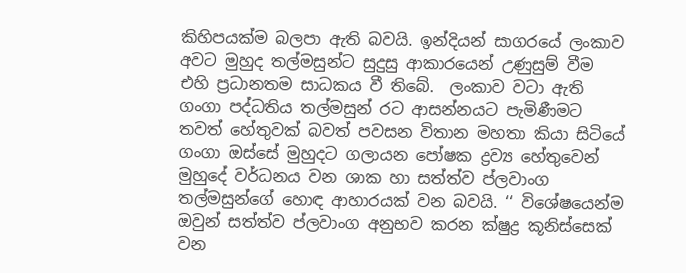කිහිපයක්ම බලපා ඇති බවයි. ඉන්දියන් සාගරයේ ලංකාව අවට මුහුද තල්මසුන්ට සුදුසු ආකාරයෙන් උණුසුම් වීම එහි ප්‍රධානතම සාධකය වී තිබේ.  ලංකාව වටා ඇති ගංගා පද්ධතිය තල්මසුන් රට ආසන්නයට පැමිණීමට තවත් හේතුවක් බවත් පවසන විතාන මහතා කියා සිටියේ ගංගා ඔස්සේ මුහුදට ගලායන පෝෂක ද්‍රව්‍ය හේතුවෙන් මුහුදේ වර්ධනය වන ශාක හා සත්ත්ව ප්ලවාංග තල්මසුන්ගේ හොඳ ආහාරයක් වන බවයි. ‘‘ විශේෂයෙන්ම ඔවුන් සත්ත්ව ප්ලවාංග අනුභව කරන ක්ෂුද්‍ර කූනිස්සෙක් වන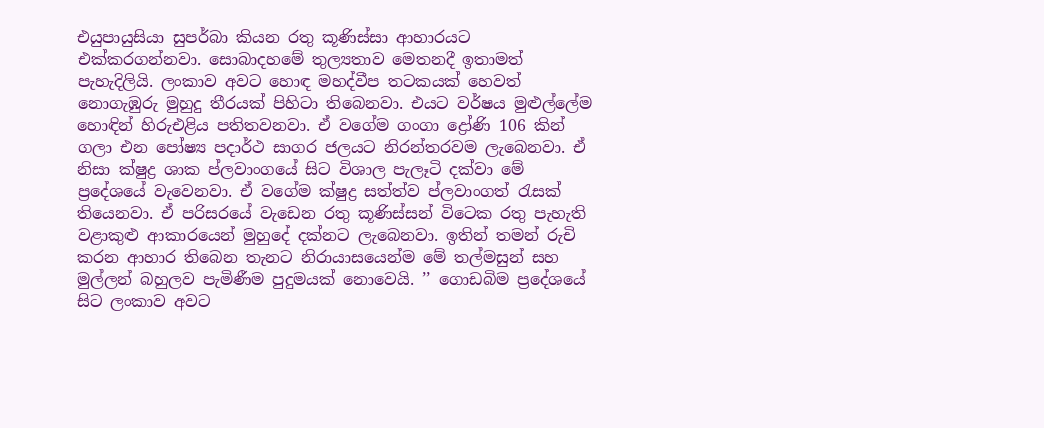එයුපායුසියා සුපර්බා කියන රතු කූණිස්සා ආහාරයට එක්කරගන්නවා. සොබාදහමේ තුල්‍යතාව මෙතනදී ඉතාමත් පැහැදිලියි. ලංකාව අවට හොඳ මහද්වීප තටකයක් හෙවත් නොගැඹුරු මුහුදු තීරයක් පිහිටා තිබෙනවා. එයට වර්ෂය මුළුල්ලේම හොඳින් හිරුඑළිය පතිතවනවා. ඒ වගේම ගංගා ද්‍රෝණි 106 කින් ගලා එන පෝෂ්‍ය පදාර්ථ සාගර ජලයට නිරන්තරවම ලැබෙනවා. ඒ නිසා ක්ෂුද්‍ර ශාක ප්ලවාංගයේ සිට විශාල පැලෑටි දක්වා මේ ප්‍රදේශයේ වැවෙනවා. ඒ වගේම ක්ෂුද්‍ර සත්ත්ව ප්ලවාංගත් රැසක් තියෙනවා. ඒ පරිසරයේ වැඩෙන රතු කූණිස්සන් විටෙක රතු පැහැති වළාකුළු ආකාරයෙන් මුහුදේ දක්නට ලැබෙනවා. ඉතින් තමන් රුචි කරන ආහාර තිබෙන තැනට නිරායාසයෙන්ම මේ තල්මසුන් සහ මුල්ලන් බහුලව පැමිණීම පුදුමයක් නොවෙයි. ’’ ගොඩබිම ප්‍රදේශයේ සිට ලංකාව අවට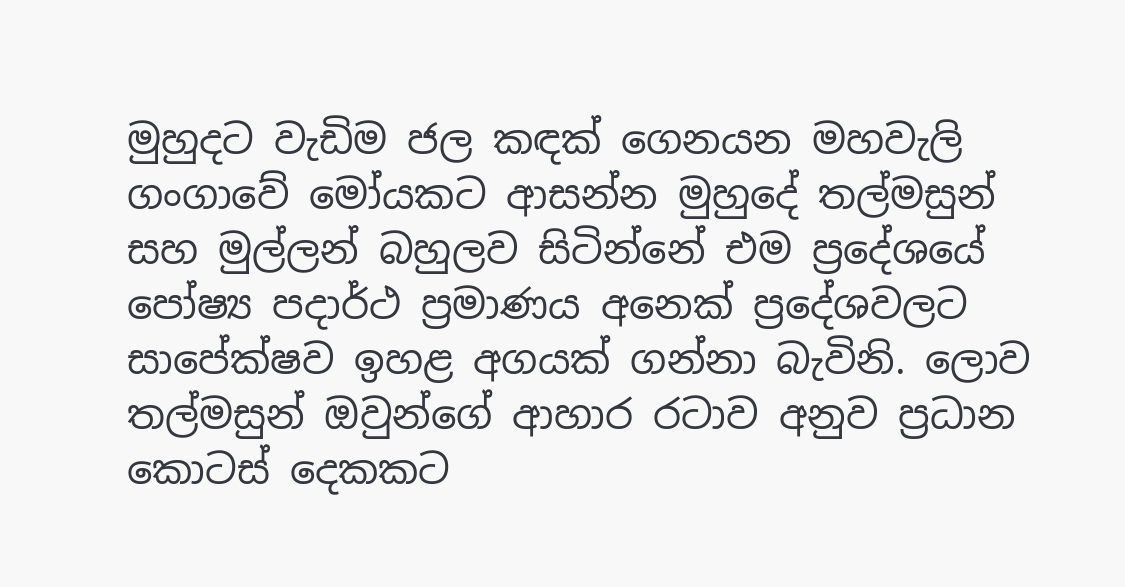මුහුදට වැඩිම ජල කඳක් ගෙනයන මහවැලි ගංගාවේ මෝයකට ආසන්න මුහුදේ තල්මසුන් සහ මුල්ලන් බහුලව සිටින්නේ එම ප්‍රදේශයේ පෝෂ්‍ය පදාර්ථ ප්‍රමාණය අනෙක් ප්‍රදේශවලට සාපේක්ෂව ඉහළ අගයක් ගන්නා බැවිනි. ලොව තල්මසුන් ඔවුන්ගේ ආහාර රටාව අනුව ප්‍රධාන කොටස් දෙකකට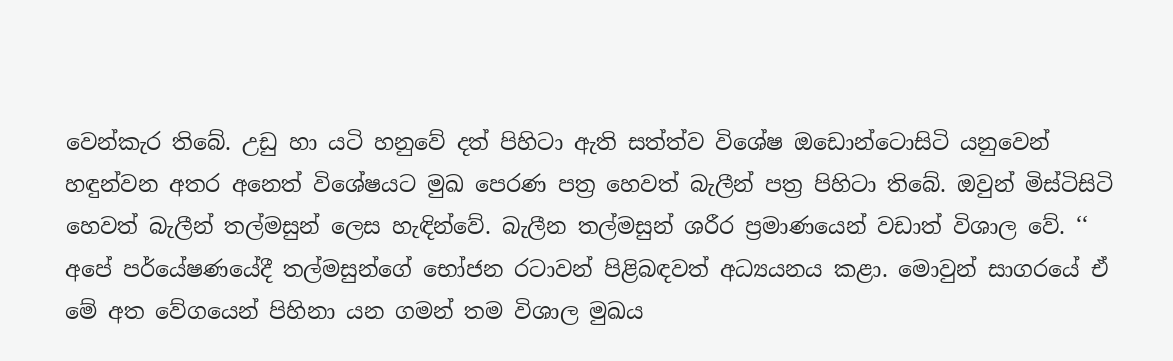වෙන්කැර තිබේ. උඩු හා යටි හනුවේ දත් පිහිටා ඇති සත්ත්ව විශේෂ ඔඩොන්ටොසිටි යනුවෙන් හඳුන්වන අතර අනෙත් විශේෂයට මුඛ පෙරණ පත්‍ර හෙවත් බැලීන් පත්‍ර පිහිටා තිබේ. ඔවුන් මිස්ටිසිටි හෙවත් බැලීන් තල්මසුන් ලෙස හැඳින්වේ. බැලීන තල්මසුන් ශරීර ප්‍රමාණයෙන් වඩාත් විශාල වේ. ‘‘ අපේ පර්යේෂණයේදී තල්මසුන්ගේ භෝජන රටාවන් පිළිබඳවත් අධ්‍යයනය කළා. මොවුන් සාගරයේ ඒ මේ අත වේගයෙන් පිහිනා යන ගමන් තම විශාල මුඛය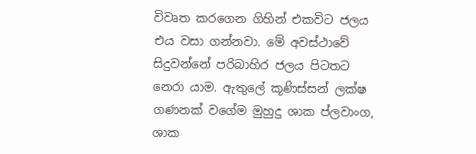විවෘත කරගෙන ගිහින් එකවිට ජලය එය වසා ගන්නවා. මේ අවස්ථාවේ සිදුවන්නේ පරිබාහිර ජලය පිටතට නෙරා යාම. ඇතුලේ කූණිස්සන් ලක්ෂ ගණනක් වගේම මුහුදු ශාක ප්ලවාංග, ශාක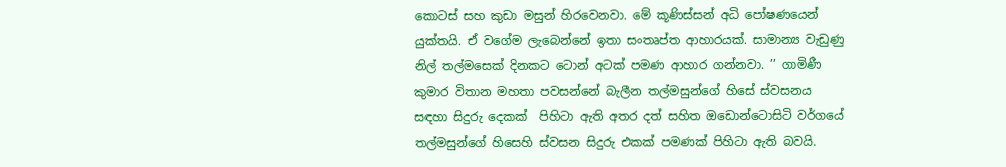කොටස් සහ කුඩා මසුන් හිරවෙනවා. මේ කූණිස්සන් අධි පෝෂණයෙන් යුක්තයි. ඒ වගේම ලැබෙන්නේ ඉතා සංතෘප්ත ආහාරයක්. සාමාන්‍ය වැඩුණු නිල් තල්මසෙක් දිනකට ටොන් අටක් පමණ ආහාර ගන්නවා. ’’ ගාමිණී කුමාර විතාන මහතා පවසන්නේ බැලීන තල්මසුන්ගේ හිසේ ස්වසනය සඳහා සිදුරු දෙකක්  පිහිටා ඇති අතර දත් සහිත ඔඩොන්ටොසිටි වර්ගයේ තල්මසුන්ගේ හිසෙහි ස්වසන සිදුරු එකක් පමණක් පිහිටා ඇති බවයි.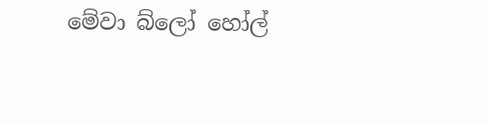මේවා බ්ලෝ හෝල්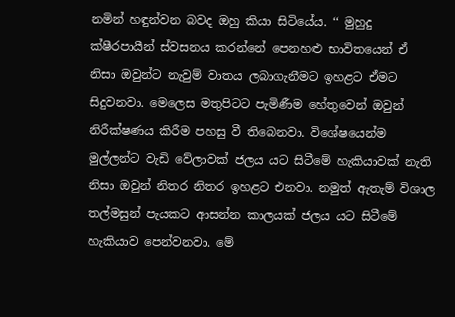නමින් හඳුන්වන බවද ඔහු කියා සිටියේය. ‘‘ මුහුදු ක්ෂීරපායීන් ස්වසනය කරන්නේ පෙනහළු භාවිතයෙන් ඒ නිසා ඔවුන්ට නැවුම් වාතය ලබාගැනීමට ඉහළට ඒමට සිදුවනවා. මෙලෙස මතුපිටට පැමිණීම හේතුවෙන් ඔවුන් නිරීක්ෂණය කිරීම පහසු වී තිබෙනවා. විශේෂයෙන්ම මුල්ලන්ට වැඩි වේලාවක් ජලය යට සිටීමේ හැකියාවක් නැති නිසා ඔවුන් නිතර නිතර ඉහළට එනවා. නමුත් ඇතැම් විශාල තල්මසුන් පැයකට ආසන්න කාලයක් ජලය යට සිටීමේ හැකියාව පෙන්වනවා. මේ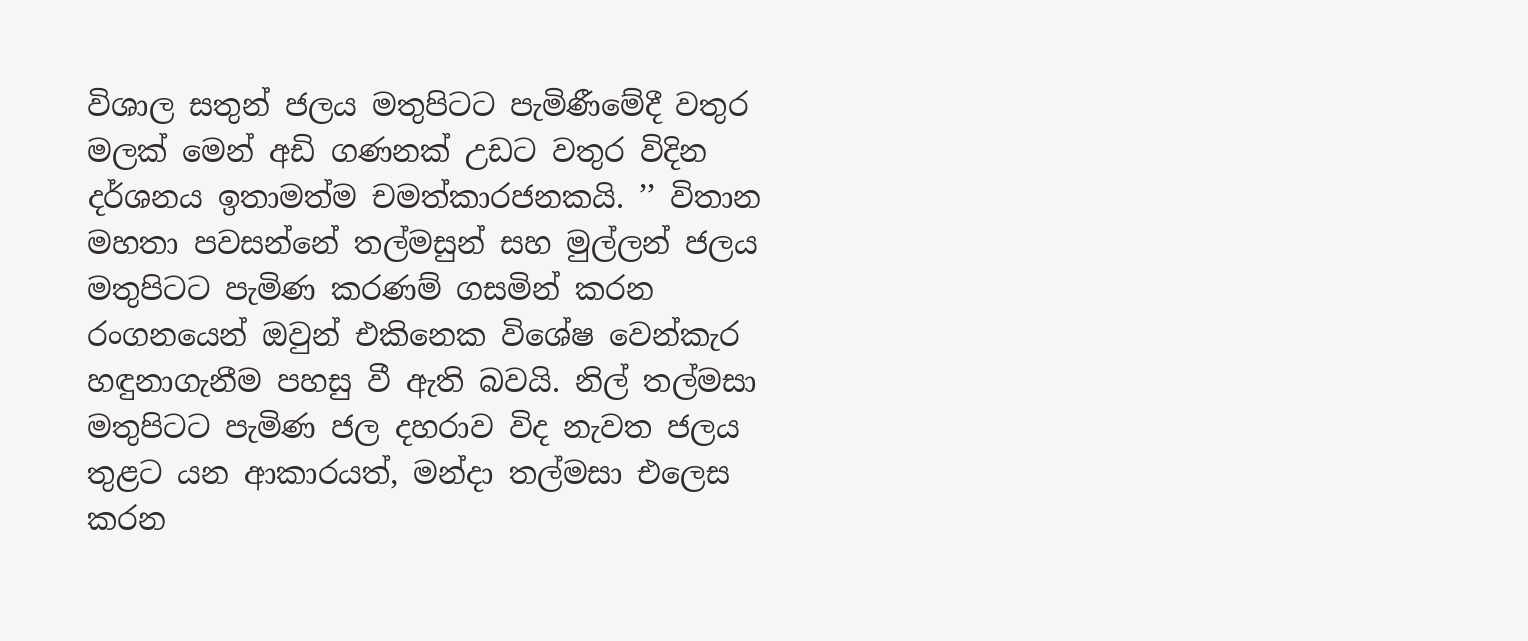විශාල සතුන් ජලය මතුපිටට පැමිණීමේදී වතුර මලක් මෙන් අඩි ගණනක් උඩට වතුර විදින දර්ශනය ඉතාමත්ම චමත්කාරජනකයි. ’’ විතාන මහතා පවසන්නේ තල්මසුන් සහ මුල්ලන් ජලය මතුපිටට පැමිණ කරණම් ගසමින් කරන රංගනයෙන් ඔවුන් එකිනෙක විශේෂ වෙන්කැර හඳුනාගැනීම පහසු වී ඇති බවයි. නිල් තල්මසා මතුපිටට පැමිණ ජල දහරාව විද නැවත ජලය තුළට යන ආකාරයත්, මන්දා තල්මසා එලෙස කරන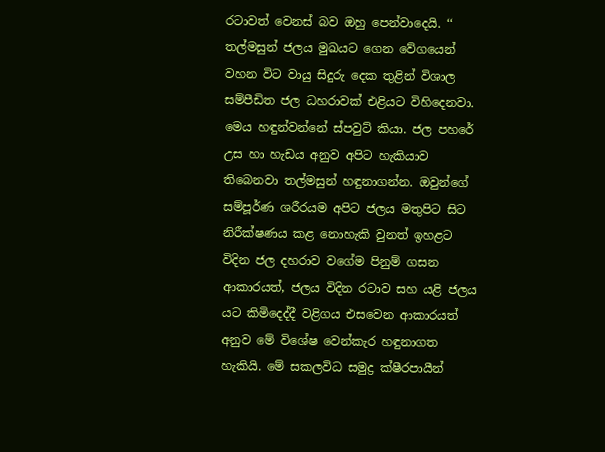රටාවත් වෙනස් බව ඔහු පෙන්වාදෙයි. ‘‘ තල්මසුන් ජලය මුඛයට ගෙන වේගයෙන් වහන විට වායු සිදුරු දෙක තුළින් විශාල සම්පීඩිත ජල ධහරාවක් එළියට විහිදෙනවා. මෙය හඳුන්වන්නේ ස්පවුට් කියා. ජල පහරේ උස හා හැඩය අනුව අපිට හැකියාව තිබෙනවා තල්මසුන් හඳුනාගන්න. ඔවුන්ගේ සම්පූර්ණ ශරීරයම අපිට ජලය මතුපිට සිට නිරීක්ෂණය කළ නොහැකි වුනත් ඉහළට විදින ජල දහරාව වගේම පිනුම් ගසන ආකාරයත්, ජලය විදින රටාව සහ යළි ජලය යට කිමිදෙද්දී වළිගය එසවෙන ආකාරයත් අනුව මේ විශේෂ වෙන්කැර හඳුනාගත හැකියි. මේ සකලවිධ සමුද්‍ර ක්ෂීරපායීන්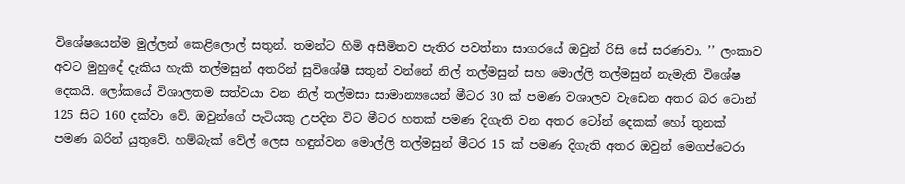විශේෂයෙන්ම මුල්ලන් කෙළිලොල් සතුන්. තමන්ට හිමි අසීමිතව පැතිර පවත්නා සාගරයේ ඔවුන් රිසි සේ සරණවා. ’’ ලංකාව අවට මුහුදේ දැකිය හැකි තල්මසුන් අතරින් සුවිශේෂී සතුන් වන්නේ නිල් තල්මසුන් සහ මොල්ලි තල්මසුන් නැමැති විශේෂ දෙකයි. ලෝකයේ විශාලතම සත්වයා වන නිල් තල්මසා සාමාන්‍යයෙන් මීටර 30 ක් පමණ වශාලව වැඩෙන අතර බර ටොන් 125 සිට 160 දක්වා වේ. ඔවුන්ගේ පැටියකු උපදින විට මීටර හතක් පමණ දිගැති වන අතර ටෝන් දෙකක් හෝ තුනක් පමණ බරින් යුතුවේ. හම්බැක් වේල් ලෙස හඳුන්වන මොල්ලි තල්මසුන් මීටර 15 ක් පමණ දිගැති අතර ඔවුන් මෙගප්ටෙරා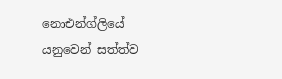නොඑන්ග්ලියේ යනුවෙන් සත්ත්ව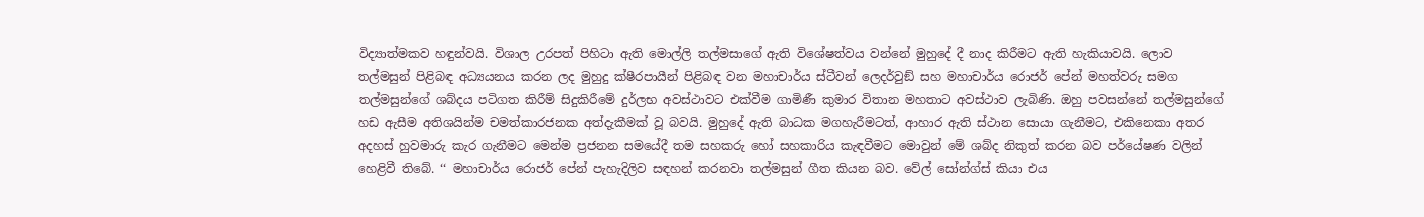විද්‍යාත්මකව හඳුන්වයි. විශාල උරපත් පිහිටා ඇති මොල්ලි තල්මසාගේ ඇති විශේෂත්වය වන්නේ මුහුදේ දී නාද කිරීමට ඇති හැකියාවයි. ලොව තල්මසුන් පිළිබඳ අධ්‍යයනය කරන ලද මුහුදු ක්ෂීරපායීන් පිළිබඳ වන මහාචාර්ය ස්ටීවන් ලෙදර්වුඞ් සහ මහාචාර්ය රොජර් පේන් මහත්වරු සමග තල්මසුන්ගේ ශබ්දය පටිගත කිරීම් සිදුකිරීමේ දුර්ලභ අවස්ථාවට එක්වීම ගාමිණී කුමාර විතාන මහතාට අවස්ථාව ලැබිණි. ඔහු පවසන්නේ තල්මසුන්ගේ හඩ ඇසීම අතිශයින්ම චමත්කාරජනක අත්දැකීමක් වූ බවයි. මුහුදේ ඇති බාධක මගහැරීමටත්, ආහාර ඇති ස්ථාන සොයා ගැනීමට, එකිනෙකා අතර අදහස් හුවමාරු කැර ගැනීමට මෙන්ම ප්‍රජනන සමයේදී තම සහකරු හෝ සහකාරිය කැඳවීමට මොවුන් මේ ශබ්ද නිකුත් කරන බව පර්යේෂණ වලින් හෙළිවී තිබේ. ‘‘ මහාචාර්ය රොජර් පේන් පැහැදිලිව සඳහන් කරනවා තල්මසුන් ගීත කියන බව. වේල් සෝන්ග්ස් කියා එය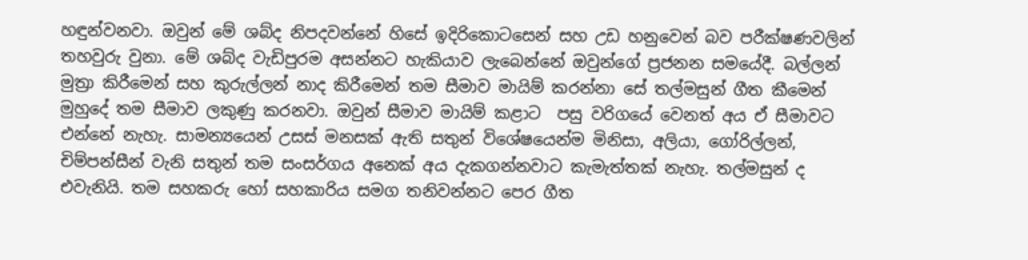හඳුන්වනවා. ඔවුන් මේ ශබ්ද නිපදවන්නේ හිසේ ඉදිරිකොටසෙන් සහ උඩ හනුවෙන් බව පරීක්ෂණවලින් තහවුරු වුනා. මේ ශබ්ද වැඩිපුරම අසන්නට හැකියාව ලැබෙන්නේ ඔවුන්ගේ ප්‍රජනන සමයේදී. බල්ලන් මුත්‍රා කිරීමෙන් සහ කුරුල්ලන් නාද කිරීමෙන් තම සීමාව මායිම් කරන්නා සේ තල්මසුන් ගීත කීමෙන් මුහුදේ තම සීමාව ලකුණු කරනවා. ඔවුන් සීමාව මායිම් කළාට  පසු වරිගයේ වෙනත් අය ඒ සීමාවට එන්නේ නැහැ. සාමන්‍යයෙන් උසස් මනසක් ඇති සතුන් විශේෂයෙන්ම මිනිසා, අලියා, ගෝරිල්ලන්, චිම්පන්සීන් වැනි සතුන් තම සංසර්ගය අනෙක් අය දැකගන්නවාට කැමැත්තක් නැහැ. තල්මසුන් ද එවැනියි. තම සහකරු හෝ සහකාරිය සමග තනිවන්නට පෙර ගීත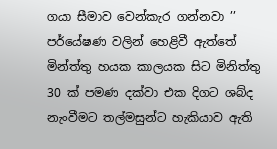ගයා සීමාව වෙන්කැර ගන්නවා ’’ පර්යේෂණ වලින් හෙළිවී ඇත්තේ මින්ත්තු හයක කාලයක සිට මිනිත්තු 30 ක් පමණ දක්වා එක දිගට ශබ්ද නැංවීමට තල්මසුන්ට හැකියාව ඇති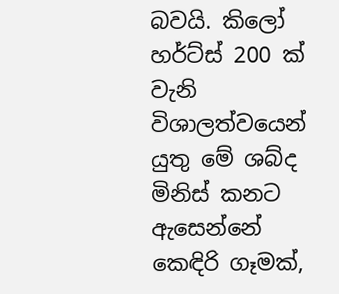බවයි. කිලෝ හර්ට්ස් 200 ක් වැනි විශාලත්වයෙන් යුතු මේ ශබ්ද මිනිස් කනට ඇසෙන්නේ කෙඳිරි ගෑමක්,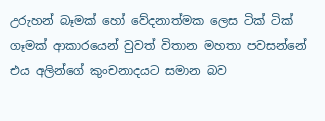උරුහන් බෑමක් හෝ වේදනාත්මක ලෙස ටික් ටික් ගෑමක් ආකාරයෙන් වුවත් විතාන මහතා පවසන්නේ එය අලින්ගේ කුංචනාදයට සමාන බව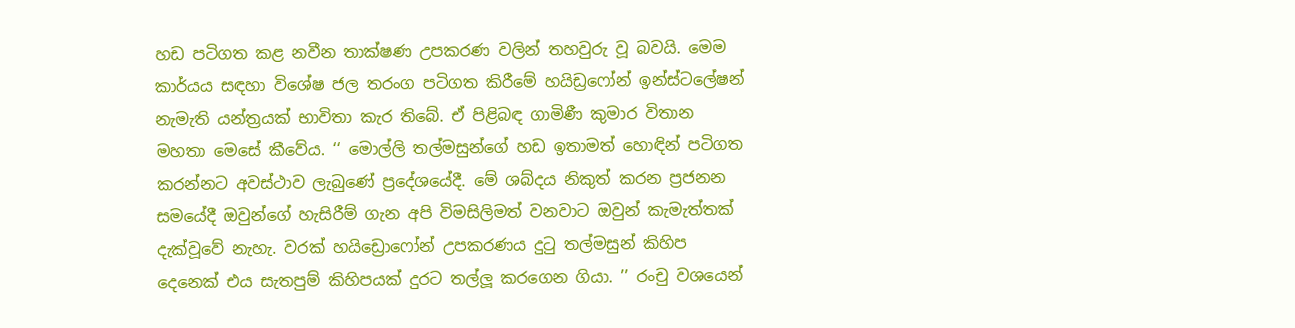හඩ පටිගත කළ නවීන තාක්ෂණ උපකරණ වලින් තහවුරු වූ බවයි. මෙම කාර්යය සඳහා විශේෂ ජල තරංග පටිගත කිරීමේ හයිඩ්‍රෆෝන් ඉන්ස්ටලේෂන් නැමැති යන්ත්‍රයක් භාවිතා කැර තිබේ. ඒ පිළිබඳ ගාමිණී කුමාර විතාන මහතා මෙසේ කීවේය. ‘‘ මොල්ලි තල්මසුන්ගේ හඩ ඉතාමත් හොඳින් පටිගත කරන්නට අවස්ථාව ලැබුණේ ප්‍රදේශයේදී. මේ ශබ්දය නිකුත් කරන ප්‍රජනන සමයේදී ඔවුන්ගේ හැසිරීම් ගැන අපි විමසිලිමත් වනවාට ඔවුන් කැමැත්තක් දැක්වූවේ නැහැ. වරක් හයිඩ්‍රොෆෝන් උපකරණය දුටු තල්මසුන් කිහිප දෙනෙක් එය සැතපුම් කිහිපයක් දුරට තල්ලූ කරගෙන ගියා. ’’ රංචු වශයෙන්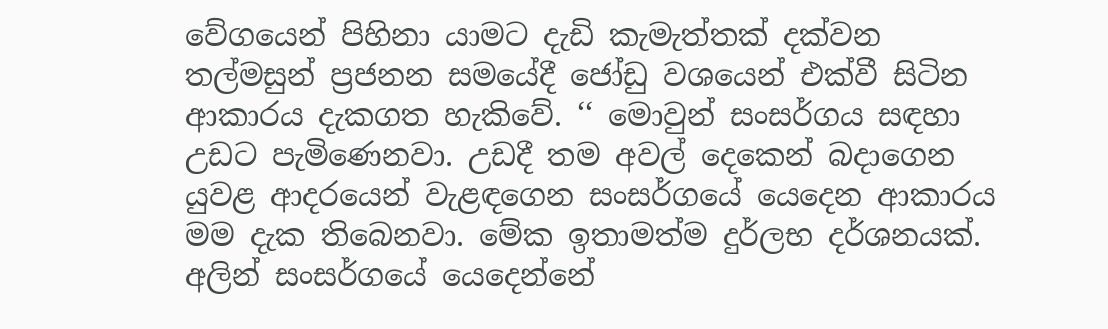වේගයෙන් පිහිනා යාමට දැඩි කැමැත්තක් දක්වන තල්මසුන් ප්‍රජනන සමයේදී ජෝඩු වශයෙන් එක්වී සිටින ආකාරය දැකගත හැකිවේ. ‘‘ මොවුන් සංසර්ගය සඳහා උඩට පැමිණෙනවා. උඩදී තම අවල් දෙකෙන් බදාගෙන යුවළ ආදරයෙන් වැළඳගෙන සංසර්ගයේ යෙදෙන ආකාරය මම දැක තිබෙනවා. මේක ඉතාමත්ම දුර්ලභ දර්ශනයක්. අලින් සංසර්ගයේ යෙදෙන්නේ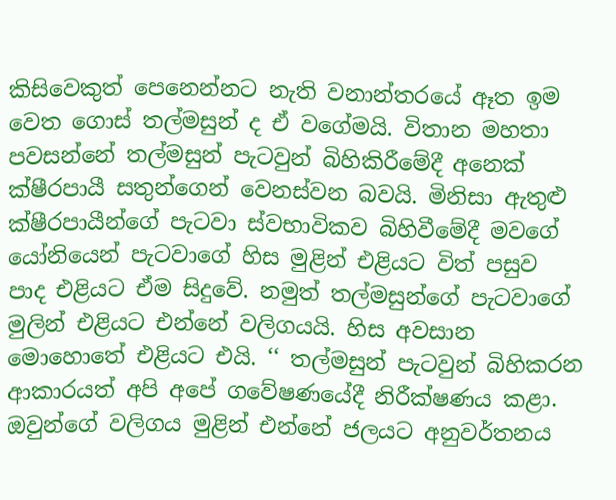කිසිවෙකුත් පෙනෙන්නට නැති වනාන්තරයේ ඈත ඉම වෙත ගොස් තල්මසුන් ද ඒ වගේමයි. විතාන මහතා පවසන්නේ තල්මසුන් පැටවුන් බිහිකිරීමේදී අනෙක් ක්ෂීරපායී සතුන්ගෙන් වෙනස්වන බවයි. මිනිසා ඇතුළු ක්ෂීරපායීන්ගේ පැටවා ස්වභාවිකව බිහිවීමේදී මවගේ යෝනියෙන් පැටවාගේ හිස මුළින් එළියට විත් පසුව පාද එළියට ඒම සිදුවේ. නමුත් තල්මසුන්ගේ පැටවාගේ මුලින් එළියට එන්නේ වලිගයයි. හිස අවසාන මොහොතේ එළියට එයි. ‘‘ තල්මසුන් පැටවුන් බිහිකරන ආකාරයත් අපි අපේ ගවේෂණයේදී නිරීක්ෂණය කළා. ඔවුන්ගේ වලිගය මුළින් එන්නේ ජලයට අනුවර්තනය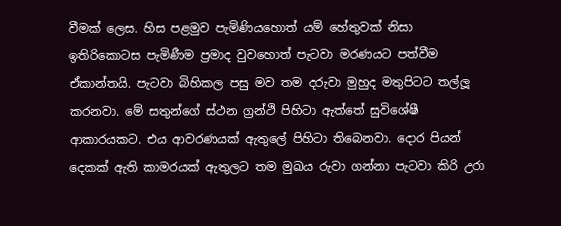වීමක් ලෙස. හිස පළමුව පැමිණියහොත් යම් හේතුවක් නිසා ඉතිරිකොටස පැමිණීම ප්‍රමාද වුවහොත් පැටවා මරණයට පත්වීම ඒකාන්තයි. පැටවා බිහිකල පසු මව තම දරුවා මුහුද මතුපිටට තල්ලූ කරනවා. මේ සතුන්ගේ ස්ථන ග්‍රන්ථි පිහිටා ඇත්තේ සුවිශේෂී ආකාරයකට. එය ආවරණයක් ඇතුලේ පිහිටා තිබෙනවා. දොර පියන් දෙකක් ඇති කාමරයක් ඇතුලට තම මුඛය රුවා ගන්නා පැටවා කිරි උරා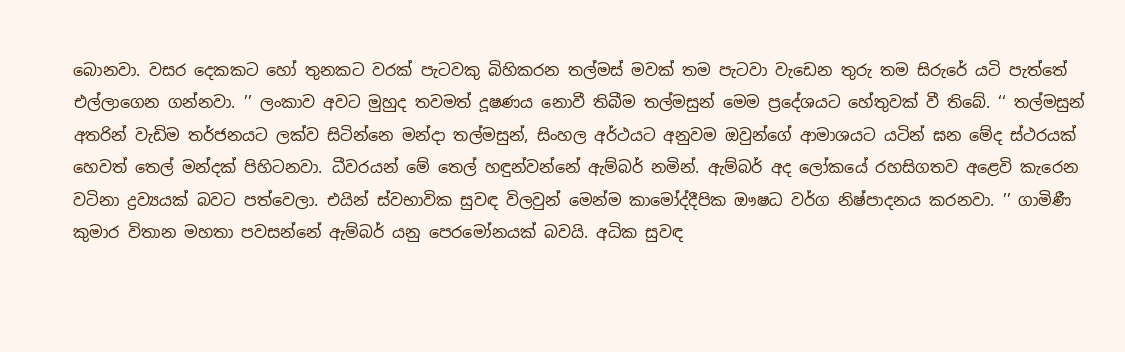බොනවා. වසර දෙකකට හෝ තුනකට වරක් පැටවකු බිහිකරන තල්මස් මවක් තම පැටවා වැඩෙන තුරු තම සිරුරේ යටි පැත්තේ එල්ලාගෙන ගන්නවා. ’’ ලංකාව අවට මුහුද තවමත් දූෂණය නොවී තිබීම තල්මසුන් මෙම ප්‍රදේශයට හේතුවක් වී තිබේ. ‘‘ තල්මසුන් අතරින් වැඩිම තර්ජනයට ලක්ව සිටින්නෙ මන්දා තල්මසුන්, සිංහල අර්ථයට අනුවම ඔවුන්ගේ ආමාශයට යටින් ඝන මේද ස්ථරයක් හෙවත් තෙල් මන්දක් පිහිටනවා. ධීවරයන් මේ තෙල් හඳුන්වන්නේ ඇම්බර් නමින්. ඇම්බර් අද ලෝකයේ රහසිගතව අළෙවි කැරෙන වටිනා ද්‍රව්‍යයක් බවට පත්වෙලා. එයින් ස්වභාවික සුවඳ විලවුන් මෙන්ම කාමෝද්දීපික ඖෂධ වර්ග නිෂ්පාදනය කරනවා. ’’ ගාමිණී කුමාර විතාන මහතා පවසන්නේ ඇම්බර් යනු පෙරමෝනයක් බවයි. අධික සුවඳ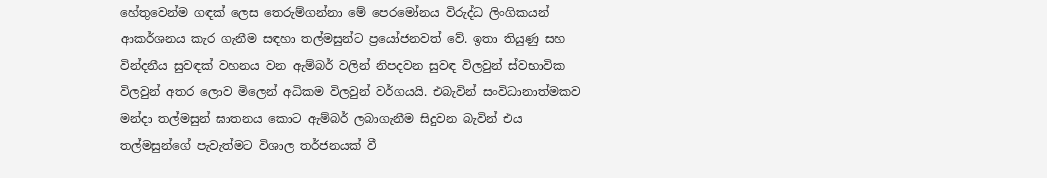හේතුවෙන්ම ගඳක් ලෙස තෙරුම්ගන්නා මේ පෙරමෝනය විරුද්ධ ලිංගිකයන් ආකර්ශනය කැර ගැනීම සඳහා තල්මසුන්ට ප්‍රයෝජනවත් වේ. ඉතා තියුණු සහ වින්දනීය සුවඳක් වහනය වන ඇම්බර් වලින් නිපදවන සුවඳ විලවුන් ස්වභාවික විලවුන් අතර ලොව මිලෙන් අධිකම විලවුන් වර්ගයයි. එබැවින් සංවිධානාත්මකව මන්දා තල්මසුන් ඝාතනය කොට ඇම්බර් ලබාගැනීම සිදුවන බැවින් එය තල්මසුන්ගේ පැවැත්මට විශාල තර්ජනයක් වී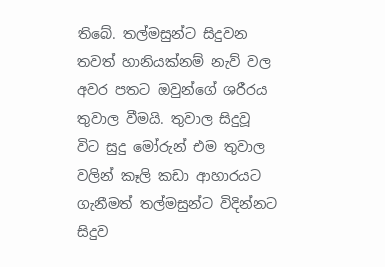තිබේ. තල්මසුන්ට සිදුවන තවත් හානියක්නම් නැව් වල අවර පතට ඔවුන්ගේ ශරීරය තුවාල වීමයි. තුවාල සිදුවූ විට සුදු මෝරුන් එම තුවාල වලින් කෑලි කඩා ආහාරයට ගැනීමත් තල්මසුන්ට විදින්නට සිදුව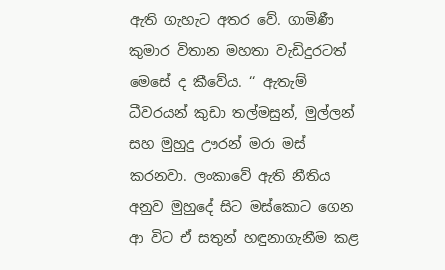ඇති ගැහැට අතර වේ. ගාමිණී කුමාර විතාන මහතා වැඩිදුරටත් මෙසේ ද කීවේය. ‘‘ ඇතැම් ධීවරයන් කුඩා තල්මසුන්, මුල්ලන් සහ මුහුදු ඌරන් මරා මස් කරනවා. ලංකාවේ ඇති නීතිය අනුව මුහුදේ සිට මස්කොට ගෙන ආ විට ඒ සතුන් හඳුනාගැනීම කළ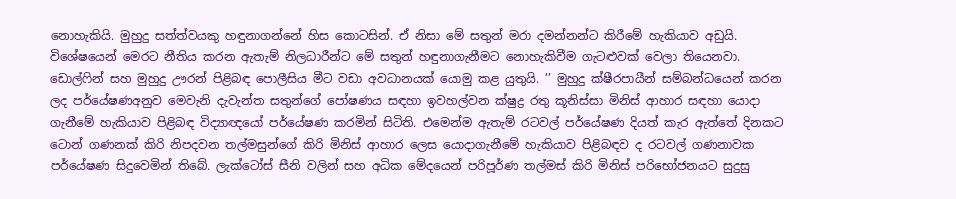නොහැකියි. මුහුදු සත්ත්වයකු හඳුනාගන්නේ හිස කොටසින්. ඒ නිසා මේ සතුන් මරා දමන්නන්ට කිරීමේ හැකියාව අඩුයි. විශේෂයෙන් මෙරට නීතිය කරන ඇතැම් නිලධාරීන්ට මේ සතුන් හඳුනාගැනීමට නොහැකිවීම ගැටළුවක් වෙලා තියෙනවා. ඩොල්ෆින් සහ මුහුදු ඌරන් පිළිබඳ පොලීසිය මීට වඩා අවධානයක් යොමු කළ යුතුයි. ’’ මුහුදු ක්ෂීරපායීන් සම්බන්ධයෙන් කරන ලද පර්යේෂණඅනුව මෙවැනි දැවැන්ත සතුන්ගේ පෝෂණය සඳහා ඉවහල්වන ක්ෂුද්‍ර රතු කූනිස්සා මිනිස් ආහාර සඳහා යොදා ගැනීමේ හැකියාව පිළිබඳ විද්‍යාඥයෝ පර්යේෂණ කරමින් සිටිති. එමෙන්ම ඇතැම් රටවල් පර්යේෂණ දියත් කැර ඇත්තේ දිනකට ටොන් ගණනක් කිරි නිපදවන තල්මසුන්ගේ කිරි මිනිස් ආහාර ලෙස යොදාගැනීමේ හැකියාව පිළිබඳව ද රටවල් ගණනාවක පර්යේෂණ සිදුවෙමින් තිබේ. ලැක්ටෝස් සීනි වලින් සහ අධික මේදයෙන් පරිපූර්ණ තල්මස් කිරි මිනිස් පරිභෝජනයට සුදුසු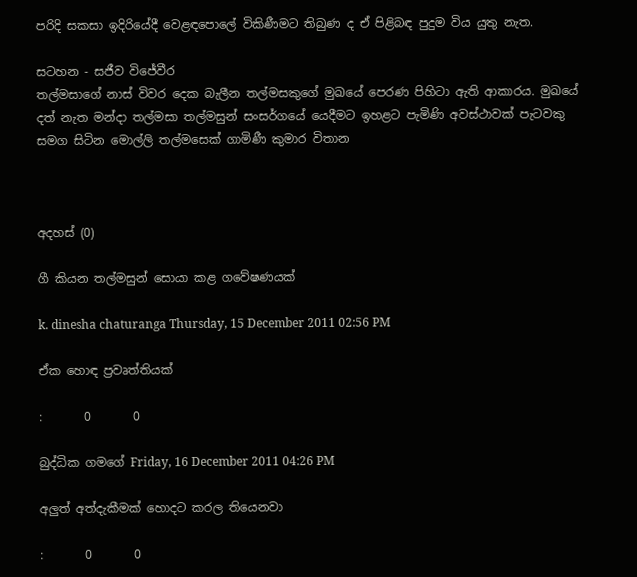පරිදි සකසා ඉදිරියේදී වෙළඳපොලේ විකිණීමට තිබුණ ද ඒ පිළිබඳ පුදුම විය යුතු නැත.

සටහන - සජීව විජේවීර
තල්මසාගේ නාස් විවර දෙක බැලීන තල්මසකුගේ මුඛයේ පෙරණ පිහිටා ඇති ආකාරය. මුඛයේ දත් නැත මන්දා තල්මසා තල්මසුන් සංසර්ගයේ යෙදීමට ඉහළට පැමිණි අවස්ථාවක් පැටවකු සමග සිටින මොල්ලි තල්මසෙක් ගාමිණී කුමාර විතාන



අදහස් (0)

ගී කියන තල්මසුන් සොයා කළ ගවේෂණයක්

k. dinesha chaturanga Thursday, 15 December 2011 02:56 PM

ඒක හොඳ ප්‍රවෘත්තියක්

:       0       0

බුද්ධික ගමගේ Friday, 16 December 2011 04:26 PM

අලුත් අත්දැකීමක් හොදට කරල තියෙනවා

:       0       0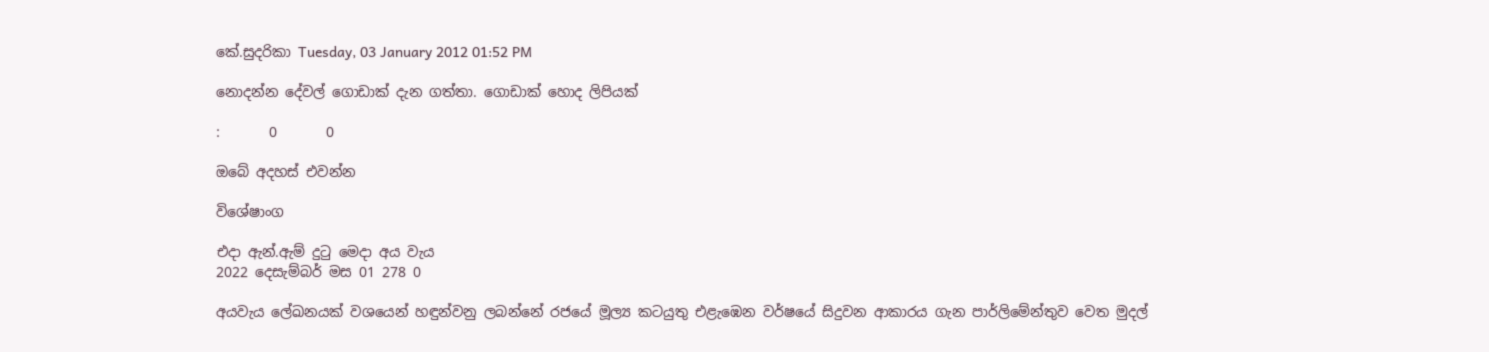කේ.සුදරිකා Tuesday, 03 January 2012 01:52 PM

නොදන්න දේවල් ගොඩාක් දැන ගත්තා. ගොඩාක් හොද ලිපියක්

:       0       0

ඔබේ අදහස් එවන්න

විශේෂාංග

එදා ඇන්.ඇම් දුටු මෙදා අය වැය
2022 දෙසැම්බර් මස 01 278 0

අයවැය ලේඛනයක් වශයෙන් හඳුන්වනු ලබන්නේ රජයේ මූල්‍ය කටයුතු එළැඹෙන වර්ෂයේ සිදුවන ආකාරය ගැන පාර්ලිමේන්තුව වෙත මුදල්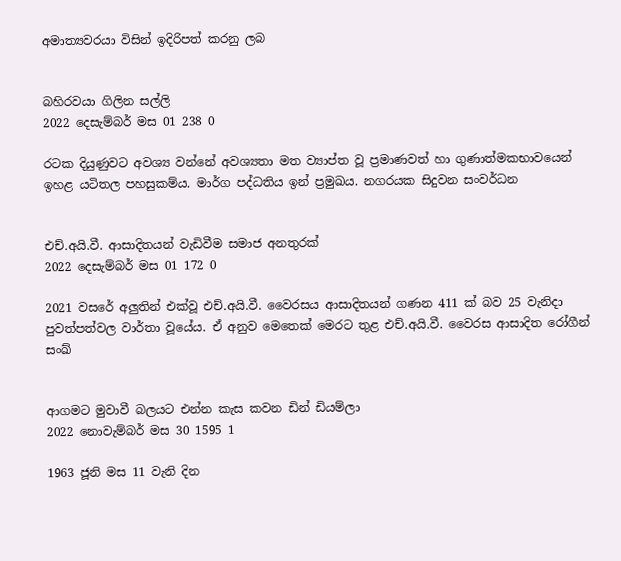අමාත්‍යවරයා විසින් ඉදිරිපත් කරනු ලබ


බහිරවයා ගිලින සල්ලි
2022 දෙසැම්බර් මස 01 238 0

රටක දියුණුවට අවශ්‍ය වන්නේ අවශ්‍යතා මත ව්‍යාප්ත වූ ප්‍රමාණවත් හා ගුණාත්මකභාවයෙන් ඉහළ යටිතල පහසුකම්ය. මාර්ග පද්ධතිය ඉන් ප්‍රමුඛය. නගරයක සිදුවන සංවර්ධන


එච්.අයි.වී. ආසාදිතයන් වැඩිවීම සමාජ අනතුරක්
2022 දෙසැම්බර් මස 01 172 0

2021 වසරේ අලුතින් එක්වූ එච්.අයි.වී. වෛරසය ආසාදිතයන් ගණන 411 ක් බව 25 වැනිදා පුවත්පත්වල වාර්තා වූයේය. ඒ අනුව මෙතෙක් මෙරට තුළ එච්.අයි.වී. වෛරස ආසාදිත රෝගීන් සංඛ්‍


ආගමට මුවාවී බලයට එන්න කැස කවන ඩින් ඩියම්ලා
2022 නොවැම්බර් මස 30 1595 1

1963 ජූනි මස 11 වැනි දින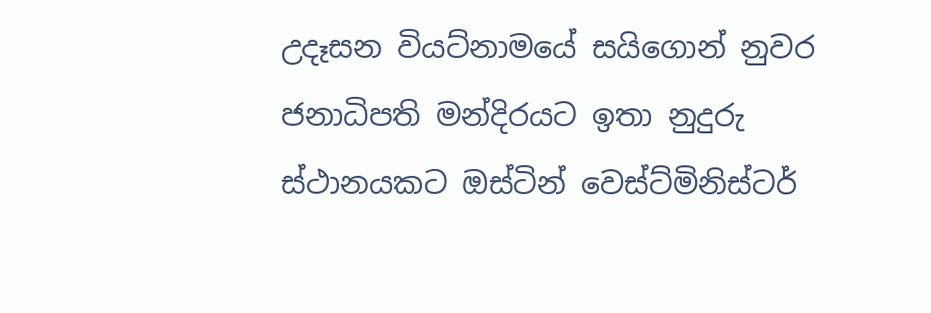උදෑසන වියට්නාමයේ සයිගොන් නුවර ජනාධිපති මන්දිරයට ඉතා නුදුරු ස්ථානයකට ඔස්ටින් වෙස්ට්මිනිස්ටර්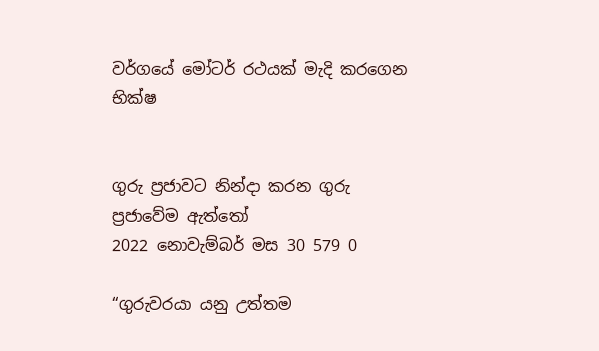වර්ගයේ මෝටර් රථයක් මැදි කරගෙන භික්ෂ


ගුරු ප්‍රජාවට නින්දා කරන ගුරු ප්‍රජාවේම ඇත්තෝ
2022 නොවැම්බර් මස 30 579 0

“ගුරුවරයා යනු උත්තම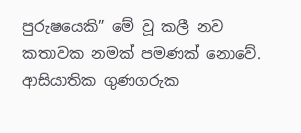පුරුෂයෙකි” මේ වූ කලී නව කතාවක නමක් පමණක් නොවේ. ආසියාතික ගුණගරුක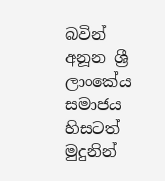බවින් අනූන ශ්‍රී ලාංකේය සමාජය හිසටත් මුදුනින්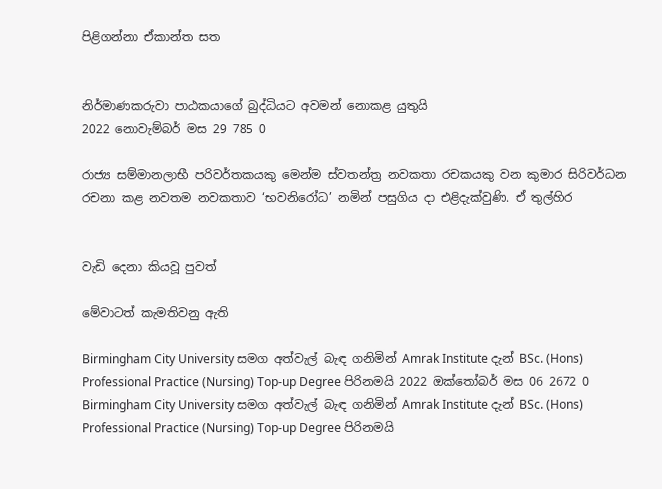පිළිගන්නා ඒකාන්ත සත


නිර්මාණකරුවා පාඨකයාගේ බුද්ධියට අවමන් නොකළ යුතුයි
2022 නොවැම්බර් මස 29 785 0

රාජ්‍ය සම්මානලාභී පරිවර්තකයකු මෙන්ම ස්වතන්ත්‍ර නවකතා රචකයකු වන කුමාර සිරිවර්ධන රචනා කළ නවතම නවකතාව ‘භවනිරෝධ’ නමින් පසුගිය දා එළිදැක්වුණි. ඒ තුල්හිර


වැඩි දෙනා කියවූ පුවත්

මේවාටත් කැමතිවනු ඇති

Birmingham City University සමග අත්වැල් බැඳ ගනිමින් Amrak Institute දැන් BSc. (Hons) Professional Practice (Nursing) Top-up Degree පිරිනමයි 2022 ඔක්තෝබර් මස 06 2672 0
Birmingham City University සමග අත්වැල් බැඳ ගනිමින් Amrak Institute දැන් BSc. (Hons) Professional Practice (Nursing) Top-up Degree පිරිනමයි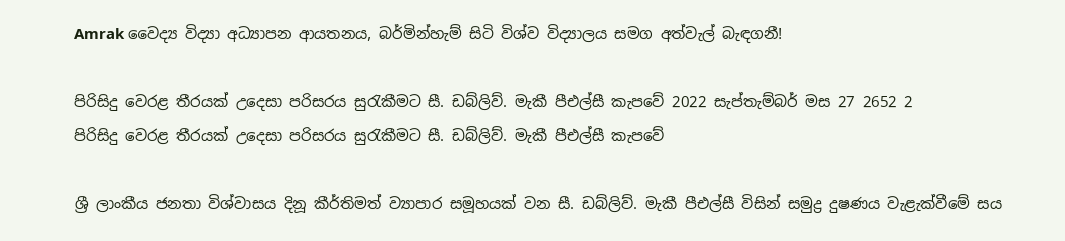Amrak වෛද්‍ය විද්‍යා අධ්‍යාපන ආයතනය, බර්මින්හැම් සිටි විශ්ව විද්‍යාලය සමග අත්වැල් බැඳගනී!

පිරිසිදු වෙරළ තීරයක් උදෙසා පරිසරය සුරැකීමට සී. ඩබ්ලිව්. මැකී පීඑල්සී කැපවේ 2022 සැප්තැම්බර් මස 27 2652 2
පිරිසිදු වෙරළ තීරයක් උදෙසා පරිසරය සුරැකීමට සී. ඩබ්ලිව්. මැකී පීඑල්සී කැපවේ

ශ්‍රී ලාංකීය ජනතා විශ්වාසය දිනූ කීර්තිමත් ව්‍යාපාර සමූහයක් වන සී. ඩබ්ලිව්. මැකී පීඑල්සී විසින් සමුද්‍ර දුෂණය වැළැක්වීමේ සය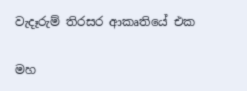වැදෑරුම් තිරසර ආකෘතියේ එක

මහ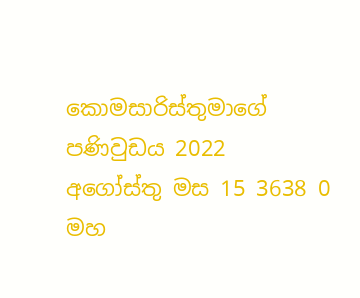කොමසාරිස්තුමාගේ පණිවුඩය 2022 අගෝස්තු මස 15 3638 0
මහ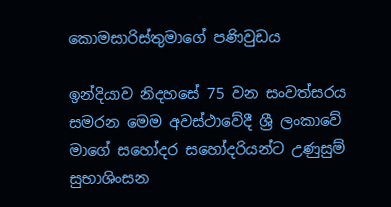කොමසාරිස්තුමාගේ පණිවුඩය

ඉන්දියාව නිදහසේ 75 වන සංවත්සරය සමරන මෙම අවස්ථාවේදී ශ්‍රී ලංකාවේ මාගේ සහෝදර සහෝදරියන්ට උණුසුම් සුභාශිංසන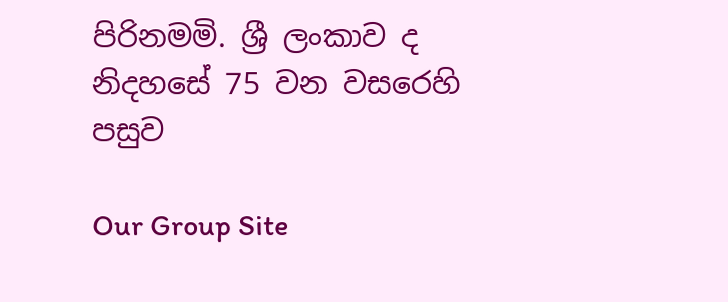පිරිනමමි. ශ්‍රී ලංකාව ද නිදහසේ 75 වන වසරෙහි පසුව

Our Group Site